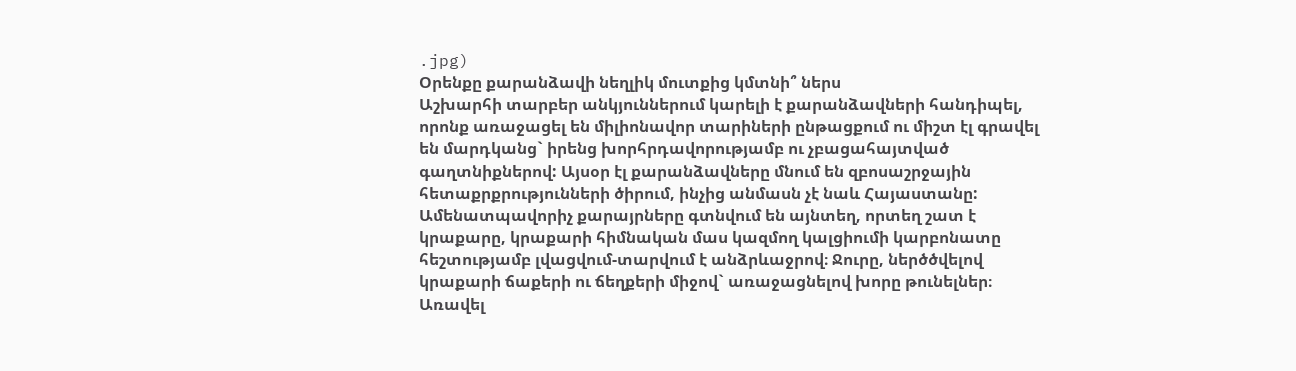.jpg)
Օրենքը քարանձավի նեղլիկ մուտքից կմտնի՞ ներս
Աշխարհի տարբեր անկյուններում կարելի է քարանձավների հանդիպել, որոնք առաջացել են միլիոնավոր տարիների ընթացքում ու միշտ էլ գրավել են մարդկանց` իրենց խորհրդավորությամբ ու չբացահայտված գաղտնիքներով: Այսօր էլ քարանձավները մնում են զբոսաշրջային հետաքրքրությունների ծիրում, ինչից անմասն չէ նաև Հայաստանը:
Ամենատպավորիչ քարայրները գտնվում են այնտեղ, որտեղ շատ է կրաքարը, կրաքարի հիմնական մաս կազմող կալցիումի կարբոնատը հեշտությամբ լվացվում-տարվում է անձրևաջրով։ Ջուրը, ներծծվելով կրաքարի ճաքերի ու ճեղքերի միջով` առաջացնելով խորը թունելներ։ Առավել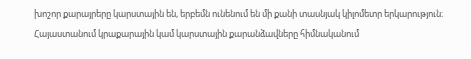խոշոր քարայրերը կարստային են, երբեմն ունենում են մի քանի տասնյակ կիլոմետր երկարություն։
Հայաստանում կրաքարային կամ կարստային քարանձավները հիմնականում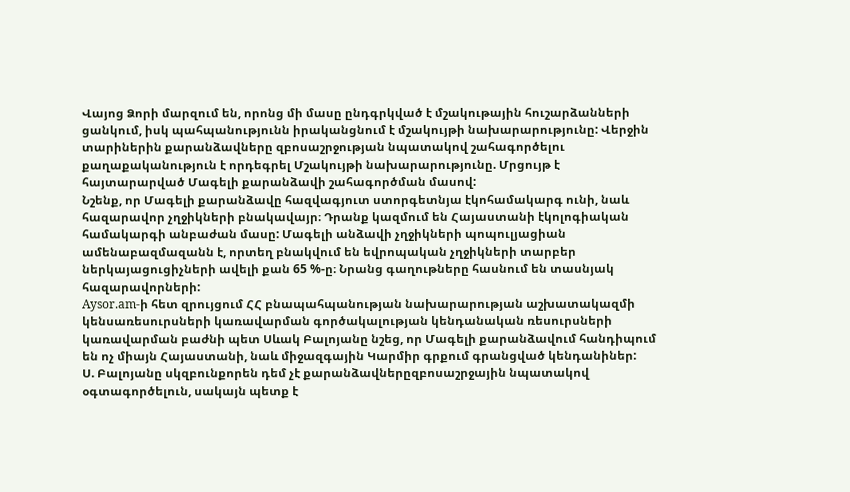Վայոց Ձորի մարզում են, որոնց մի մասը ընդգրկված է մշակութային հուշարձանների ցանկում, իսկ պահպանությունն իրականցնում է մշակույթի նախարարությունը: Վերջին տարիներին քարանձավները զբոսաշրջության նպատակով շահագործելու քաղաքականություն է որդեգրել Մշակույթի նախարարությունը. Մրցույթ է հայտարարված Մագելի քարանձավի շահագործման մասով:
Նշենք, որ Մագելի քարանձավը հազվագյուտ ստորգետնյա էկոհամակարգ ունի, նաև հազարավոր չղջիկների բնակավայր։ Դրանք կազմում են Հայաստանի էկոլոգիական համակարգի անբաժան մասը: Մագելի անձավի չղջիկների պոպուլյացիան ամենաբազմազանն է, որտեղ բնակվում են եվրոպական չղջիկների տարբեր ներկայացուցիչների ավելի քան 65 %-ը։ Նրանց գաղութները հասնում են տասնյակ հազարավորների:
Aysor.am-ի հետ զրույցում ՀՀ բնապահպանության նախարարության աշխատակազմի կենսառեսուրսների կառավարման գործակալության կենդանական ռեսուրսների կառավարման բաժնի պետ Սևակ Բալոյանը նշեց, որ Մագելի քարանձավում հանդիպում են ոչ միայն Հայաստանի, նաև միջազգային Կարմիր գրքում գրանցված կենդանիներ:
Ս. Բալոյանը սկզբունքորեն դեմ չէ քարանձավներըզբոսաշրջային նպատակով օգտագործելուն, սակայն պետք է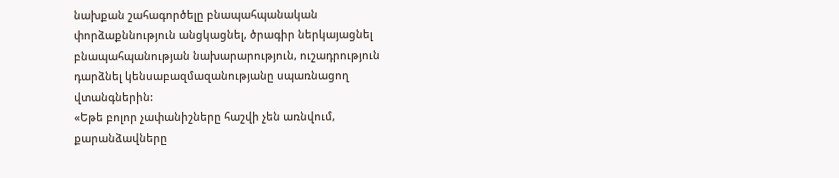նախքան շահագործելը բնապահպանական փորձաքննություն անցկացնել, ծրագիր ներկայացնել բնապահպանության նախարարություն, ուշադրություն դարձնել կենսաբազմազանությանը սպառնացող վտանգներին:
«Եթե բոլոր չափանիշները հաշվի չեն առնվում, քարանձավները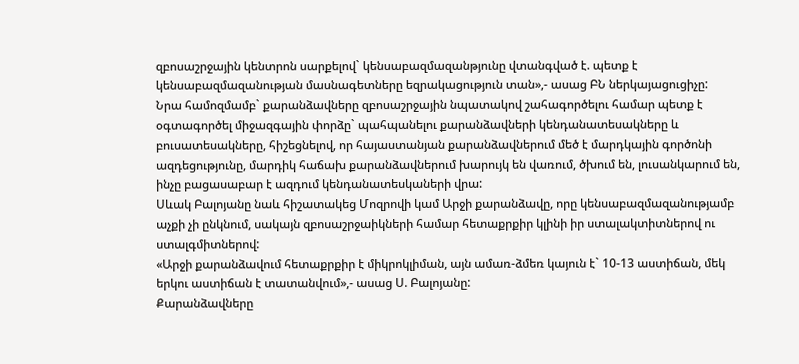զբոսաշրջային կենտրոն սարքելով` կենսաբազմազանթյունը վտանգված է. պետք է կենսաբազմազանության մասնագետները եզրակացություն տան»,- ասաց ԲՆ ներկայացուցիչը:
Նրա համոզմամբ` քարանձավները զբոսաշրջային նպատակով շահագործելու համար պետք է օգտագործել միջազգային փորձը` պահպանելու քարանձավների կենդանատեսակները և բուսատեսակները, հիշեցնելով, որ հայաստանյան քարանձավներում մեծ է մարդկային գործոնի ազդեցությունը, մարդիկ հաճախ քարանձավներում խարույկ են վառում, ծխում են, լուսանկարում են, ինչը բացասաբար է ազդում կենդանատեսկաների վրա:
Սևակ Բալոյանը նաև հիշատակեց Մոզրովի կամ Արջի քարանձավը, որը կենսաբազմազանությամբ աչքի չի ընկնում, սակայն զբոսաշրջաիկների համար հետաքրքիր կլինի իր ստալակտիտներով ու ստալգմիտներով:
«Արջի քարանձավում հետաքրքիր է միկրոկլիման, այն ամառ-ձմեռ կայուն է` 10-13 աստիճան, մեկ երկու աստիճան է տատանվում»,- ասաց Ս. Բալոյանը:
Քարանձավները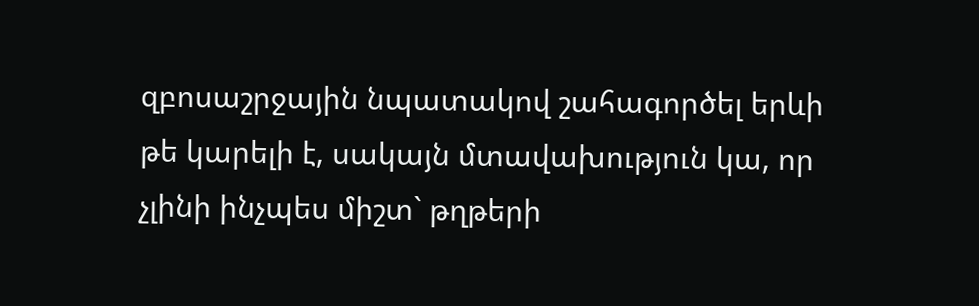զբոսաշրջային նպատակով շահագործել երևի թե կարելի է, սակայն մտավախություն կա, որ չլինի ինչպես միշտ` թղթերի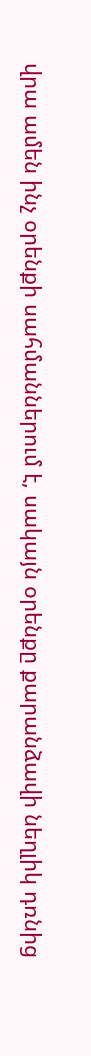վրա ամեն ինչ օրենքի սահմաններում է, սակայն օրենքը քարանձավի նեղլիկ դռնից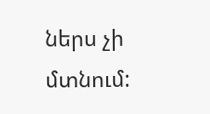ներս չի մտնում: